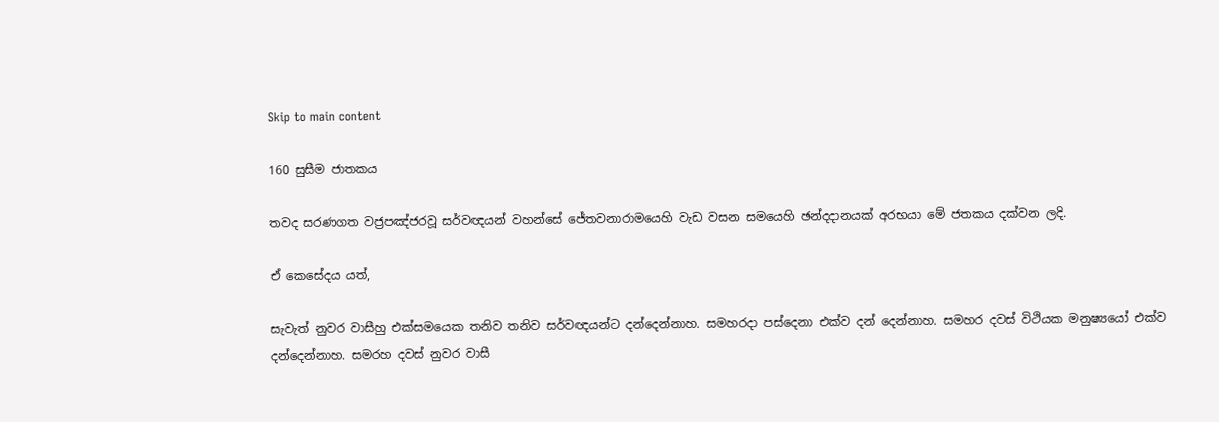Skip to main content

160 සුසීම ජාතකය

තවද සරණගත වජ්‍රපඤ්ජරවූ සර්වඥයන් වහන්සේ ජේතවනාරාමයෙහි වැඩ වසන සමයෙහි ඡන්දදානයක් අරභයා මේ ජතකය දක්වන ලදි.

ඒ කෙසේදය යත්,

සැවැත් නුවර වාසීහු එක්සමයෙක තනිව තනිව සර්වඥයන්ට දන්දෙන්නාහ. සමහරදා පස්දෙනා එක්ව දන් දෙන්නාහ. සමහර දවස් විථියක මනුෂ්‍යයෝ එක්ව දන්දෙන්නාහ. සමරහ දවස් නුවර වාසී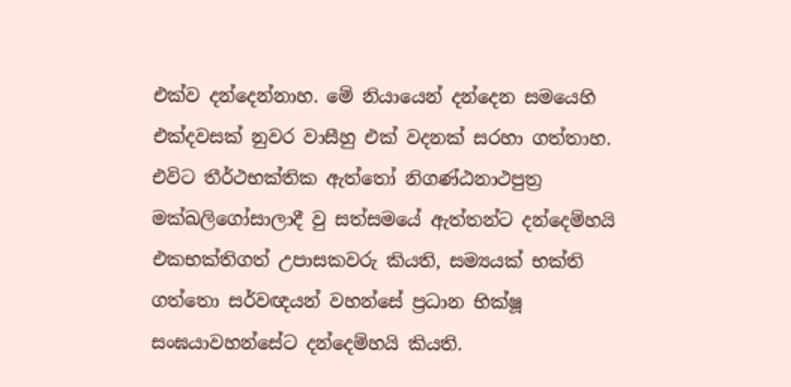එක්ව දන්දෙන්නාහ. මේ නියායෙන් දන්දෙන සමයෙහි එක්දවසක් නුවර වාසීහු එක් වදනක් සරහා ගත්තාහ. එවිට තීර්ථභක්තික ඇත්තෝ නිගණ්ඨනාථපුත්‍ර මක්ඛලිගෝසාලාදී වු සත්සමයේ ඇත්තන්ට දන්දෙම්හයි එකභක්තිගත් උපාසකවරු කියති, සම්‍යයක් භක්ති ගත්තො සර්වඥයන් වහන්සේ ප්‍රධාන භික්ෂූ සංඝයාවහන්සේට දන්දෙම්හයි කියති.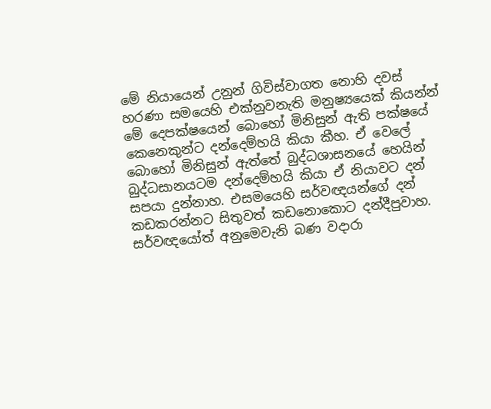මේ නියායෙන් උනුන් ගිවිස්වාගත නොහි දවස් හරණා සමයෙහි එක්නුවනැති මනුෂ්‍යයෙක් කියන්න් මේ දෙපක්ෂයෙන් බොහෝ මිනිසුන් ඇති පක්ෂයේ කෙනෙකුන්ට දන්දෙම්හයි කියා කීහ. ඒ වෙලේ බොහෝ මිනිසුන් ඇත්තේ බුද්ධශාසනයේ හෙයින් බුද්ධසානයටම දන්දෙම්හයි කියා ඒ නියාවට දන් සපයා දුන්නාහ. එසමයෙහි සර්වඥයන්ගේ දන් කඩකරන්නට සිතුවත් කඩනොකොට දන්දීපුවාහ. සර්වඥයෝත් අනුමෙවැනි බණ වදාරා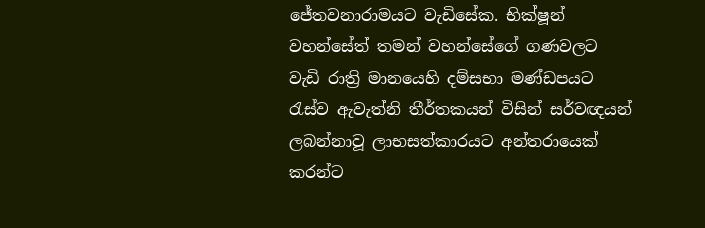ජේතවනාරාමයට වැඩිසේක. භික්ෂූන් වහන්සේත් තමන් වහන්සේගේ ගණවලට වැඩි රාත්‍රි මානයෙහි දම්සභා මණ්ඩපයට රැස්ව ඇවැත්නි තීර්තකයන් විසින් සර්වඥයන් ලබන්නාවූ ලාභසත්කාරයට අන්තරායෙක් කරන්ට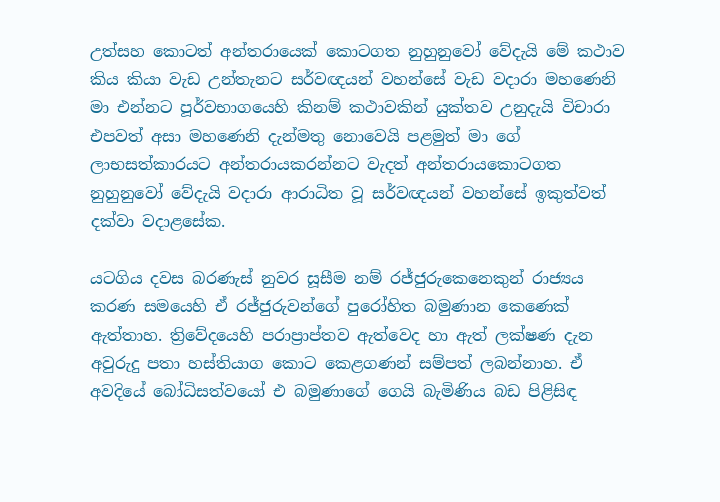උත්සහ කොටත් අන්තරායෙක් කොටගත නුහුනුවෝ වේදැයි මේ කථාව කිය කියා වැඩ උන්තැනට සර්වඥයන් වහන්සේ වැඩ වදාරා මහණෙනි මා එන්නට පූර්වභාගයෙහි කිනම් කථාවකින් යුක්තව උනුදැයි විචාරා එපවත් අසා මහණෙනි දැන්මතු නොවෙයි පළමුත් මා ගේ ලාභසත්කාරයට අන්තරායකරන්නට වැදත් අන්තරායකොටගත නුහුනුවෝ වේදැයි වදාරා ආරාධිත වූ සර්වඥයන් වහන්සේ ඉකුත්වත් දක්වා වදාළසේක.

යටගිය දවස බරණැස් නුවර සූසීම නම් රජ්ජුරුකෙනෙකුන් රාජ්‍යය කරණ සමයෙහි ඒ රජ්ජුරුවන්ගේ පුරෝහිත බමුණාන කෙණෙක් ඇත්තාහ. ත්‍රිවේදයෙහි පරාප්‍රාප්තව ඇත්වෙද හා ඇත් ලක්ෂණ දැන අවුරුදු පතා හස්තියාග කොට කෙළගණන් සම්පත් ලබන්නාහ. ඒ අවදියේ බෝධිසත්වයෝ එ බමුණාගේ ගෙයි බැමිණිය බඩ පිළිසිඳ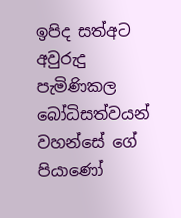ඉපිද සත්අට අවුරුදු පැමිණිකල බෝධිසත්වයන් වහන්සේ ගේ පියාණෝ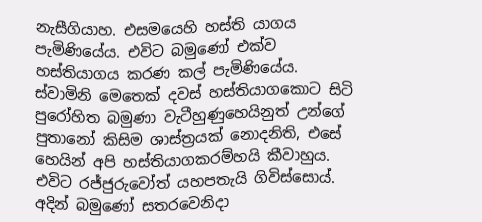නැසීගියාහ. එසමයෙහි හස්ති යාගය පැමිණියේය. එවිට බමුණෝ එක්ව හස්තියාගය කරණ කල් පැමිණියේය. ස්වාමිනි මෙතෙක් දවස් හස්තියාගකොට සිටි පුරෝහිත බමුණා වැටීහුණුහෙයිනුත් උන්ගේ පුතානෝ කිසිම ශාස්ත්‍රයක් නොදනිති, එසේ හෙයින් අපි හස්තියාගකරම්හයි කීවාහුය. එවිට රජ්ජුරුවෝත් යහපතැයි ගිවිස්සොය්. අදින් බමුණෝ සතරවෙනිදා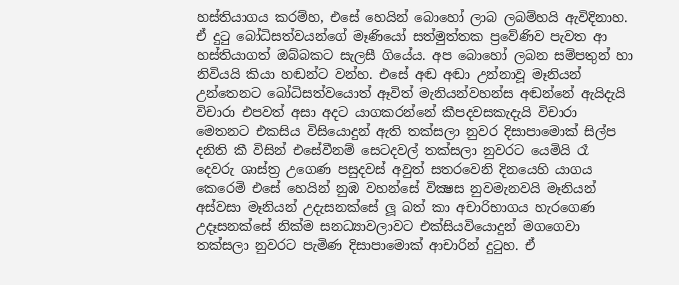හස්තියාගය කරම්හ, එසේ හෙයින් බොහෝ ලාබ ලබම්හයි ඇවිදිනාහ. ඒ දුටු බෝධිසත්වයන්ගේ මෑණියෝ සත්මුත්තක ප්‍රවේණිව පැවත ආ හස්තියාගත් ඔබ්බකට සැලසී ගියේය. අප බොහෝ ලබන සම්පතුන් හා නිවියයි කියා හඬන්ට වන්හ. එසේ අඬ අඬා උන්නාවූ මෑනියන් උන්තෙනට බෝධිසත්වයොත් ඈවිත් මැනියන්වහන්ස අඬන්නේ ඇයිදැයි විචාරා එපවත් අසා අදට යාගකරන්නේ කීපදවසකැදැයි විචාරා මෙතනට එකසිය විසියොදුන් ඇති තක්සලා නුවර දිසාපාමොක් සිල්ප දනිති කී විසින් එසේවීනම් සෙටදවල් තක්සලා නුවරට යෙමියි රෑ දෙවරු ශාස්ත්‍ර උගෙණ පසුදවස් අවුත් සතරවෙනි දිනයෙහි යාගය කෙරෙමි එසේ හෙයින් නුඹ වහන්සේ වික්‍ෂස නුවමැනවයි මෑනියන් අස්වසා මෑනියන් උදැසනක්සේ ලූ බත් කා අචාරිභාගය හැරගෙණ උදෑසනක්සේ නික්ම සනධ්‍යාවලාවට එක්සියවියොදුන් මගගෙවා තක්සලා නුවරට පැමිණ දිසාපාමොක් ආචාරින් දුටුහ. ඒ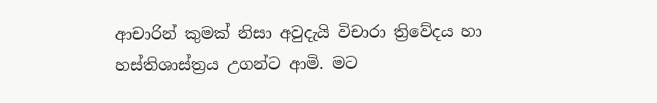ආචාරින් කුමක් නිසා අවුදැයි විචාරා ත්‍රිවේදය හා හස්තිශාස්ත්‍රය උගන්ට ආමි. මට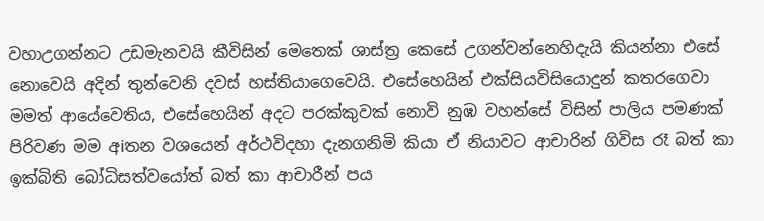වහාඋගන්නට උඩමැනවයි කීවිසින් මෙතෙක් ශාස්ත්‍ර කෙසේ උගන්වන්නෙහිදැයි කියන්නා එසේ නොවෙයි අදින් තුන්වෙනි දවස් හස්තියාගෙවෙයි. එසේහෙයින් එක්සියවිසියොදුන් කතරගෙවා මමත් ආයේවෙතිය, එසේහෙයින් අදට පරක්කුවක් නොවි නුඹ වහන්සේ විසින් පාලිය පමණක් පිරිවණ මම අiතන වශයෙන් අර්ථවිදහා දැනගනිමි කියා ඒ නියාවට ආචාරින් ගිවිස රෑ බත් කා ඉක්බිති බෝධිසත්වයෝත් බත් කා ආචාරීන් පය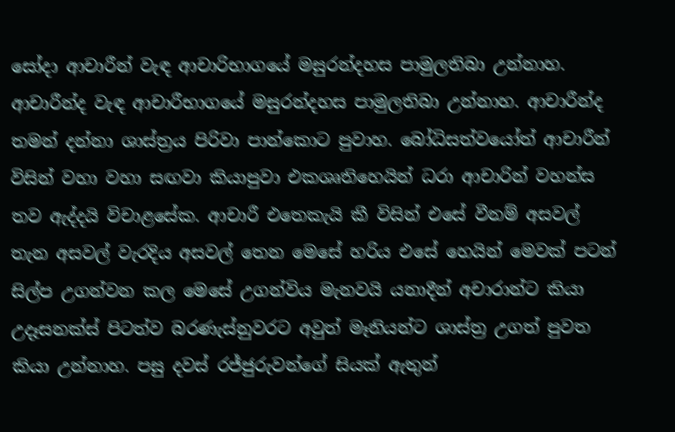සෝදා ආචාරීන් වැඳ ආචාරිභාගයේ මසුරන්දහස පාමුලතිබා උන්නාහ. ආචාරීන්ද වැඳ ආචාරීභාගයේ මසුරන්දහස පාමුලතිබා උන්නාහ. ආචාරීන්ද තමන් දන්නා ශාස්ත්‍රය පිරිවා පාන්කොට පුවාහ. බෝධිසත්වයෝත් ආචාරීන් විසින් වහා වහා සඟවා කියාපුවා එකශෘතිහෙයින් ධරා ආචාරින් වහන්ස තව ඇද්දයි විචාළසේක. ආචාරී එතෙකැයි කී විසින් එසේ වීනම් අසවල් තැන අසවල් වැරදිය අසවල් තෙන මෙසේ හරිය එසේ හෙයින් මෙවක් පටන් සිල්ප උගන්වන කල මෙසේ උගන්විය මැනවයි යනාදීන් අචාරාන්ට කියා උදෑසනක්ස් පිටත්ව බරණැස්නුවරට අවුත් මෑනියන්ට ශාස්ත්‍ර උගත් පුවත කියා උන්නාහ. පසු දවස් රජ්ජුරුවන්ගේ සියක් ඇතුන්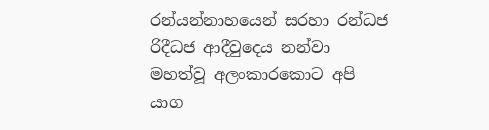රන්යන්නාහයෙන් සරහා රන්ධජ රිදීධජ ආදීවුදෙය නන්වා මහත්වූ අලංකාරකොට අපි යාග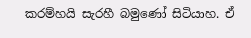කරම්හයි සැරහී බමුණෝ සිටියාහ. ඒ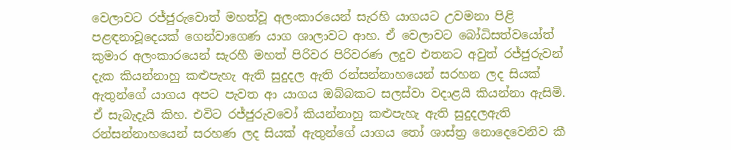වෙලාවට රජ්ජුරුවොත් මහත්වූ අලංකාරයෙන් සැරහි යාගයට උවමනා පිළි පළඳනාවූදෙයක් ගෙන්වාගෙණ යාග ශාලාවට ආහ. ඒ වෙලාවට බෝධිසත්වයෝත් කුමාර අලංකාරයෙන් සැරහී මහත් පිරිවර පිරිවරණ ලදුව එතනට අවුත් රජ්ජුරුවන් දැක කියන්නාහු කළුපැහැ ඇති සුදුදල ඇති රන්සන්නාහයෙන් සරහන ලද සියක් ඇතුන්ගේ යාගය අපට පැවත ආ යාගය ඔබ්බකට සලස්වා වදාළයි කියන්නා ඇසිමි. ඒ සැබැදැයි කිහ. එවිට රජ්ජුරුවවෝ කියන්නාහු කළුපැහැ ඇති සුදුදලඇති රන්සන්නාහයෙන් සරහණ ලද සියක් ඇතුන්ගේ යාගය තෝ ශාස්ත්‍ර නොදෙවෙනිව කී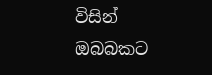විසින් ඔබබකට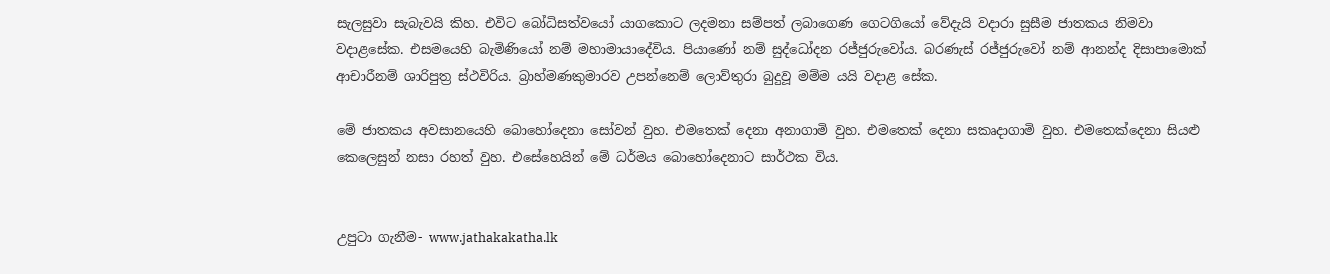සැලසුවා සැබැවයි කිහ. එවිට බෝධිසත්වයෝ යාගකොට ලදමනා සම්පත් ලබාගෙණ ගෙටගියෝ වේදැයි වදාරා සුසීම ජාතකය නිමවා වදාළසේක. එසමයෙහි බැමිණියෝ නම් මහාමායාදේවිය. පියාණෝ නම් සුද්ධෝදන රජ්ජුරුවෝය. බරණැස් රජ්ජුරුවෝ නම් ආනන්ද දිසාපාමොක් ආචාරීනම් ශාරිපුත්‍ර ස්ථවිරිය. බ්‍රාහ්මණකුමාරව උපන්නෙම් ලොව්තුරා බුදුවූ මම්ම යයි වදාළ සේක.

මේ ජාතකය අවසානයෙහි බොහෝදෙනා සෝවන් වුහ. එමතෙක් දෙනා අනාගාමි වුහ. එමතෙක් දෙනා සකෘදාගාමි වුහ. එමතෙක්දෙනා සියළු කෙලෙසුන් නසා රහත් වුහ. එසේහෙයින් මේ ධර්මය බොහෝදෙනාට සාර්ථක විය.


උපුටා ගැනීම- www.jathakakatha.lk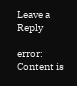Leave a Reply

error: Content is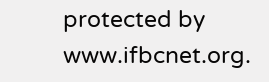protected by www.ifbcnet.org.